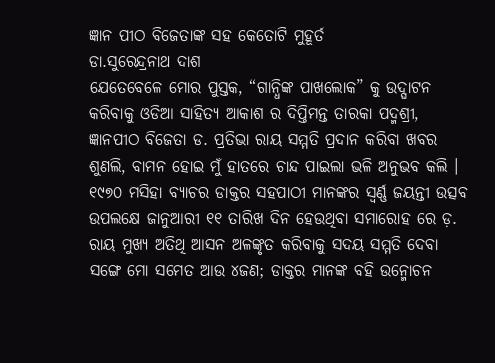ଜ୍ଞାନ ପୀଠ ବିଜେତାଙ୍କ ସହ କେତୋଟି ମୁହୂର୍ତ
ଡା.ସୁରେନ୍ଦ୍ରନାଥ ଦାଶ
ଯେତେବେଳେ ମୋର ପୁସ୍ତକ, “ଗାନ୍ଧିଙ୍କ ପାଖଲୋକ” କୁ ଉଦ୍ଘାଟନ କରିବାକୁ ଓଡିଆ ସାହିତ୍ୟ ଆକାଶ ର ଦିପ୍ତିମନ୍ତ ତାରକା ପଦ୍ମଶ୍ରୀ, ଜ୍ଞାନପୀଠ ବିଜେତା ଡ. ପ୍ରତିଭା ରାୟ ସମ୍ମତି ପ୍ରଦାନ କରିବା ଖବର ଶୁଣଲି, ବାମନ ହୋଇ ମୁଁ ହାତରେ ଚାନ୍ଦ ପାଇଲା ଭଳି ଅନୁଭବ କଲି । ୧୯୭୦ ମସିହା ବ୍ୟାଚର ଡାକ୍ତର ସହପାଠୀ ମାନଙ୍କର ସ୍ୱର୍ଣ୍ଣ ଜୟନ୍ତୀ ଉତ୍ସବ ଉପଲକ୍ଷେ ଜାନୁଆରୀ ୧୧ ତାରିଖ ଦିନ ହେଉଥିବା ସମାରୋହ ରେ ଡ଼. ରାୟ ମୁଖ୍ୟ ଅତିଥି ଆସନ ଅଳଙ୍କୃତ କରିବାକୁ ସଦୟ ସମ୍ମତି ଦେବା ସଙ୍ଗେ ମୋ ସମେତ ଆଉ ୪ଜଣ; ଡାକ୍ତର ମାନଙ୍କ ବହି ଉନ୍ମୋଚନ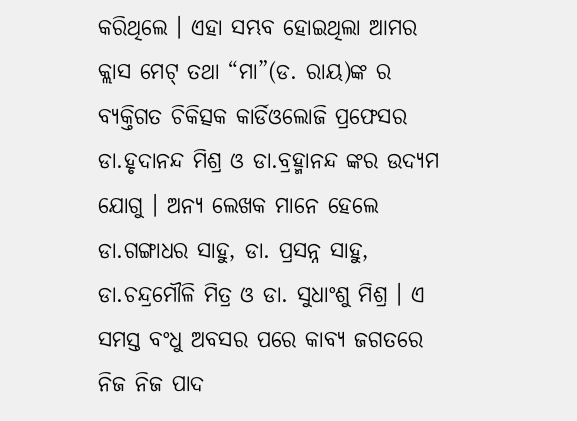କରିଥିଲେ । ଏହା ସମ୍ଭବ ହୋଇଥିଲା ଆମର କ୍ଲାସ ମେଟ୍ ତଥା “ମା”(ଡ. ରାୟ)ଙ୍କ ର ବ୍ୟକ୍ତିଗତ ଚିକିତ୍ସକ କାର୍ଡିଓଲୋଜି ପ୍ରଫେସର ଡା.ହୃଦାନନ୍ଦ ମିଶ୍ର ଓ ଡା.ବ୍ରହ୍ମାନନ୍ଦ ଙ୍କର ଉଦ୍ୟମ ଯୋଗୁ । ଅନ୍ୟ ଲେଖକ ମାନେ ହେଲେ ଡା.ଗଙ୍ଗାଧର ସାହୁ, ଡା. ପ୍ରସନ୍ନ ସାହୁ, ଡା.ଚନ୍ଦ୍ରମୌଳି ମିତ୍ର ଓ ଡା. ସୁଧାଂଶୁ ମିଶ୍ର । ଏ ସମସ୍ତ ବଂଧୁ ଅବସର ପରେ କାବ୍ୟ ଜଗତରେ ନିଜ ନିଜ ପାଦ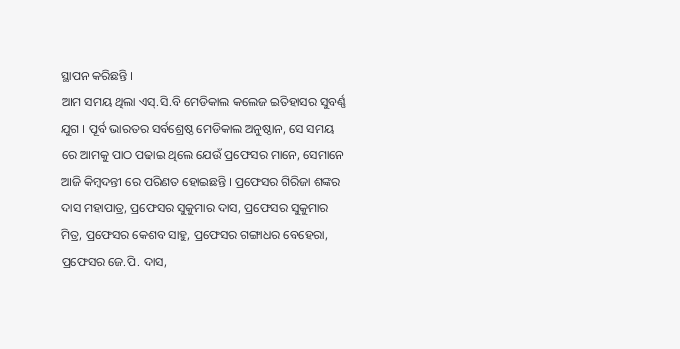ସ୍ଥାପନ କରିଛନ୍ତି ।
ଆମ ସମୟ ଥିଲା ଏସ୍.ସି.ବି ମେଡିକାଲ କଲେଜ ଇତିହାସର ସୁବର୍ଣ୍ଣ ଯୁଗ । ପୂର୍ବ ଭାରତର ସର୍ବଶ୍ରେଷ୍ଠ ମେଡିକାଲ ଅନୁଷ୍ଠାନ, ସେ ସମୟ ରେ ଆମକୁ ପାଠ ପଢାଇ ଥିଲେ ଯେଉଁ ପ୍ରଫେସର ମାନେ, ସେମାନେ ଆଜି କିମ୍ବଦନ୍ତୀ ରେ ପରିଣତ ହୋଇଛନ୍ତି । ପ୍ରଫେସର ଗିରିଜା ଶଙ୍କର ଦାସ ମହାପାତ୍ର, ପ୍ରଫେସର ସୁକୁମାର ଦାସ, ପ୍ରଫେସର ସୁକୁମାର ମିତ୍ର, ପ୍ରଫେସର କେଶବ ସାହୁ, ପ୍ରଫେସର ଗଙ୍ଗାଧର ବେହେରା, ପ୍ରଫେସର ଜେ.ପି. ଦାସ,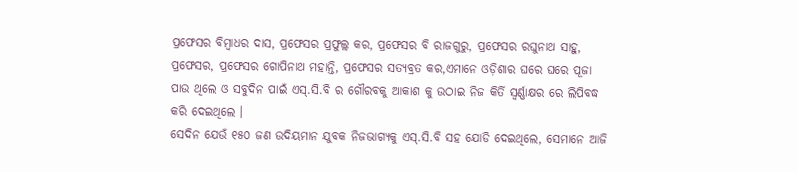ପ୍ରଫେସର ବିମ୍ବାଧର ଦାସ, ପ୍ରଫେସର ପ୍ରଫୁଲ୍ଲ କର, ପ୍ରଫେସର ବି ରାଜଗୁରୁ, ପ୍ରଫେସର ରଘୁନାଥ ସାହୁ, ପ୍ରଫେସର, ପ୍ରଫେସର ଗୋପିନାଥ ମହାନ୍ତି, ପ୍ରଫେସର ସତ୍ୟବ୍ରତ କର,ଏମାନେ ଓଡ଼ିଶାର ଘରେ ଘରେ ପୂଜା ପାଉ ଥିଲେ ଓ ସବୁଦିନ ପାଇଁ ଏସ୍.ସି.ବି ର ଗୌରବକୁ ଆକାଶ କୁ ଉଠାଇ ନିଜ କିର୍ତି ସ୍ୱର୍ଣ୍ଣାକ୍ଷର ରେ ଲିପିବଦ୍ଧ କରି ଦେଇଥିଲେ ।
ସେଦିନ ଯେଉଁ ୧୫୦ ଜଣ ଉଦିୟମାନ ଯୁବକ ନିଜଭାଗ୍ୟକୁ ଏସ୍.ସି.ବି ସହ ଯୋଡି ଦେଇଥିଲେ, ସେମାନେ ଆଜି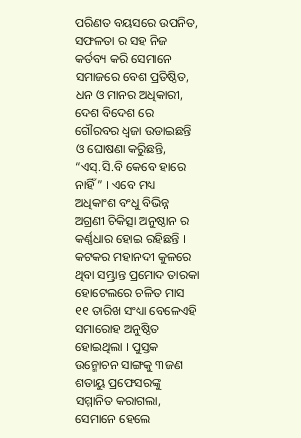ପରିଣତ ବୟସରେ ଉପନିତ, ସଫଳତା ର ସହ ନିଜ କର୍ତବ୍ୟ କରି ସେମାନେ ସମାଜରେ ବେଶ ପ୍ରତିଷ୍ଠିତ, ଧନ ଓ ମାନର ଅଧିକାରୀ, ଦେଶ ବିଦେଶ ରେ ଗୌରବର ଧ୍ୱଜା ଉଡାଇଛନ୍ତି ଓ ଘୋଷଣା କରୁିଛନ୍ତି, “ଏସ୍.ସି.ବି କେବେ ହାରେ ନାହିଁ” । ଏବେ ମଧ୍ୟ ଅଧିକାଂଶ ବଂଧୁ ବିଭିନ୍ନ ଅଗ୍ରଣୀ ଚିକିତ୍ସା ଅନୁଷ୍ଠାନ ର କର୍ଣ୍ଣଧାର ହୋଇ ରହିଛନ୍ତି ।
କଟକର ମହାନଦୀ କୁଳରେ ଥିବା ସମ୍ଭ୍ରାନ୍ତ ପ୍ରମୋଦ ତାରକା ହୋଟେଲରେ ଚଳିତ ମାସ ୧୧ ତାରିଖ ସଂଧ୍ୟା ବେଳେଏହି ସମାରୋହ ଅନୁଷ୍ଠିତ ହୋଇଥିଲା । ପୁସ୍ତକ ଉନ୍ମୋଚନ ସାଙ୍ଗକୁ ୩ଜଣ ଶତାୟୁ ପ୍ରଫେସରଙ୍କୁ ସମ୍ମାନିତ କରାଗଲା, ସେମାନେ ହେଲେ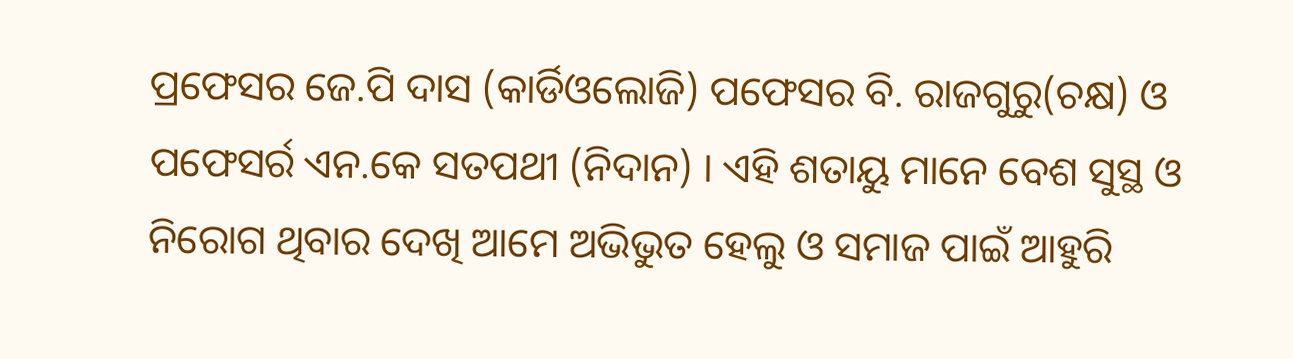ପ୍ରଫେସର ଜେ.ପି ଦାସ (କାର୍ଡିଓଲୋଜି) ପଫେସର ବି. ରାଜଗୁରୁ(ଚକ୍ଷ) ଓ ପଫେସର୍ର ଏନ.କେ ସତପଥୀ (ନିଦାନ) । ଏହି ଶତାୟୁ ମାନେ ବେଶ ସୁସ୍ଥ ଓ ନିରୋଗ ଥିବାର ଦେଖି ଆମେ ଅଭିଭୁତ ହେଲୁ ଓ ସମାଜ ପାଇଁ ଆହୁରି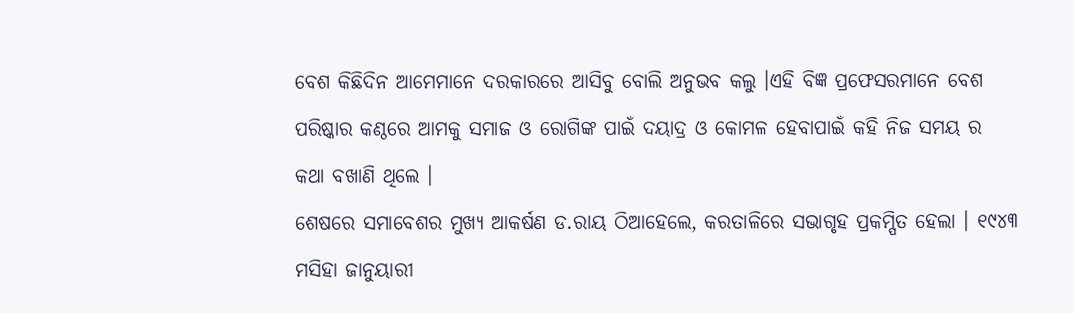ବେଶ କିଛିଦିନ ଆମେମାନେ ଦରକାରରେ ଆସିବୁ ବୋଲି ଅନୁଭବ କଲୁ ।ଏହି ବିଜ୍ଞ ପ୍ରଫେସରମାନେ ବେଶ ପରିଷ୍କାର କଣ୍ଠରେ ଆମକୁ ସମାଜ ଓ ରୋଗିଙ୍କ ପାଇଁ ଦୟାଦ୍ର ଓ କୋମଳ ହେବାପାଇଁ କହି ନିଜ ସମୟ ର କଥା ବଖାଣି ଥିଲେ ।
ଶେଷରେ ସମାବେଶର ମୁଖ୍ୟ ଆକର୍ଷଣ ଡ.ରାୟ ଠିଆହେଲେ, କରତାଳିରେ ସଭାଗୃହ ପ୍ରକମ୍ପିତ ହେଲା । ୧୯୪୩ ମସିହା ଜାନୁୟାରୀ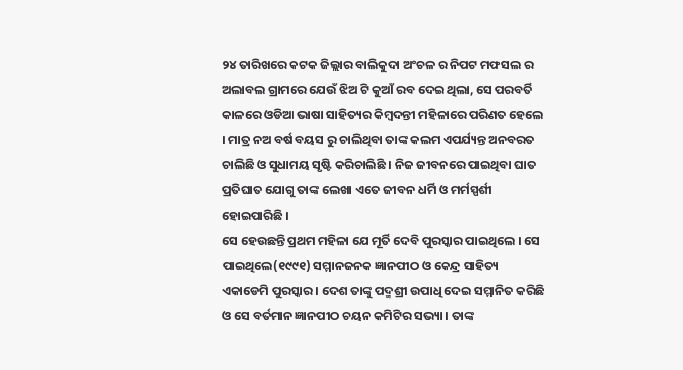୨୪ ତାରିଖରେ କଟକ ଜିଲ୍ଲାର ବାଲିକୁଦା ଅଂଚଳ ର ନିପଟ ମଫସଲ ର ଅଲାବଲ ଗ୍ରାମରେ ଯେଉଁ ଝିଅ ଟି କୁଆଁ ରବ ଦେଇ ଥିଲା, ସେ ପରବର୍ତି କାଳରେ ଓଡିଆ ଭାଷା ସାହିତ୍ୟର କିମ୍ବଦନ୍ତୀ ମହିଳାରେ ପରିଣତ ହେଲେ । ମାତ୍ର ନଅ ବର୍ଷ ବୟସ ରୁ ଚାଲିଥିବା ତାଙ୍କ କଲମ ଏପର୍ଯ୍ୟନ୍ତ ଅନବରତ ଚାଲିଛି ଓ ସୁଧାମୟ ସୃଷ୍ଟି କରିଚାଲିଛି । ନିଜ ଜୀବନରେ ପାଇଥିବା ଘାତ ପ୍ରତିଘାତ ଯୋଗୁ ତାଙ୍କ ଲେଖା ଏତେ ଜୀବନ ଧର୍ମି ଓ ମର୍ମସ୍ପର୍ଶୀ ହୋଇପାରିଛି ।
ସେ ହେଉଛନ୍ତି ପ୍ରଥମ ମହିଳା ଯେ ମୂର୍ତି ଦେବି ପୁରସ୍କାର ପାଇଥିଲେ । ସେ ପାଇଥିଲେ(୧୯୯୧) ସମ୍ମାନଜନକ ଜ୍ଞାନପୀଠ ଓ କେନ୍ଦ୍ର ସାହିତ୍ୟ ଏକାଡେମି ପୁରସ୍କାର । ଦେଶ ତାଙ୍କୁ ପଦ୍ମଶ୍ରୀ ଉପାଧି ଦେଇ ସମ୍ମାନିତ କରିଛି ଓ ସେ ବର୍ତମାନ ଜ୍ଞାନପୀଠ ଚୟନ କମିଟିର ସଭ୍ୟା । ତାଙ୍କ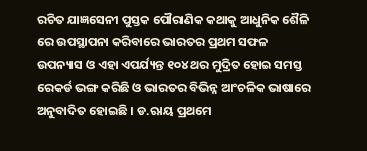ରଚିତ ଯାଜ୍ଞସେନୀ ପୁସ୍ତକ ପୌରାଣିକ କଥାକୁ ଆଧୁନିକ ଶୈଳି ରେ ଉପସ୍ଥାପନା କରିବାରେ ଭାରତର ପ୍ରଥମ ସଫଳ ଉପନ୍ୟାସ ଓ ଏହା ଏପର୍ଯ୍ୟନ୍ତ ୧୦୪ ଥର ମୁଦ୍ରିତ ହୋଇ ସମସ୍ତ ରେକର୍ଡ ଭଙ୍ଗ କରିଛି ଓ ଭାରତର ବିଭିନ୍ନ ଆଂଚଳିକ ଭାଷାରେ ଅନୁବାଦିତ ହୋଇଛି । ଡ.ଋାୟ ପ୍ରଥମେ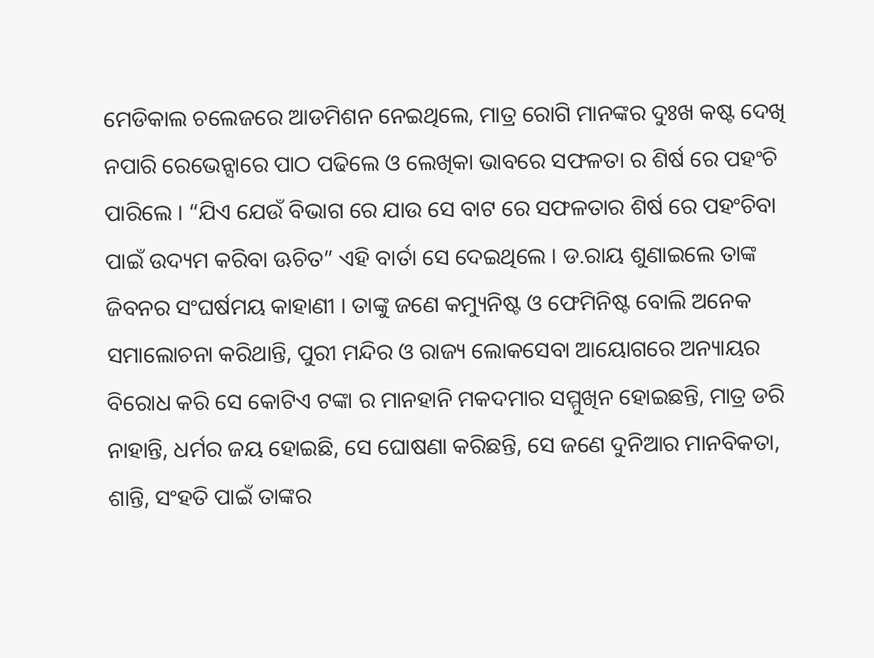ମେଡିକାଲ ଚଲେଜରେ ଆଡମିଶନ ନେଇଥିଲେ, ମାତ୍ର ରୋଗି ମାନଙ୍କର ଦୁଃଖ କଷ୍ଟ ଦେଖି ନପାରି ରେଭେନ୍ସାରେ ପାଠ ପଢିଲେ ଓ ଲେଖିକା ଭାବରେ ସଫଳତା ର ଶିର୍ଷ ରେ ପହଂଚି ପାରିଲେ । “ଯିଏ ଯେଉଁ ବିଭାଗ ରେ ଯାଉ ସେ ବାଟ ରେ ସଫଳତାର ଶିର୍ଷ ରେ ପହଂଚିବା ପାଇଁ ଉଦ୍ୟମ କରିବା ଊଚିତ” ଏହି ବାର୍ତା ସେ ଦେଇଥିଲେ । ଡ.ରାୟ ଶୁଣାଇଲେ ତାଙ୍କ ଜିବନର ସଂଘର୍ଷମୟ କାହାଣୀ । ତାଙ୍କୁ ଜଣେ କମ୍ୟୁନିଷ୍ଟ ଓ ଫେମିନିଷ୍ଟ ବୋଲି ଅନେକ ସମାଲୋଚନା କରିଥାନ୍ତି, ପୁରୀ ମନ୍ଦିର ଓ ରାଜ୍ୟ ଲୋକସେବା ଆୟୋଗରେ ଅନ୍ୟାୟର ବିରୋଧ କରି ସେ କୋଟିଏ ଟଙ୍କା ର ମାନହାନି ମକଦମାର ସମ୍ମୁଖିନ ହୋଇଛନ୍ତି, ମାତ୍ର ଡରି ନାହାନ୍ତି, ଧର୍ମର ଜୟ ହୋଇଛି, ସେ ଘୋଷଣା କରିଛନ୍ତି, ସେ ଜଣେ ଦୁନିଆର ମାନବିକତା, ଶାନ୍ତି, ସଂହତି ପାଇଁ ତାଙ୍କର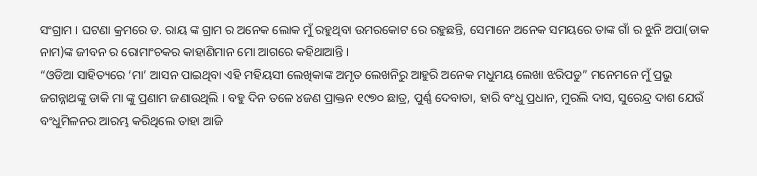ସଂଗ୍ରାମ । ଘଟଣା କ୍ରମରେ ଡ. ରାୟ ଙ୍କ ଗ୍ରାମ ର ଅନେକ ଲୋକ ମୁଁ ରହୁଥିବା ଉମରକୋଟ ରେ ରହୁଛନ୍ତି, ସେମାନେ ଅନେକ ସମୟରେ ତାଙ୍କ ଗାଁ ର ଝୁନି ଅପା(ଡାକ ନାମ)ଙ୍କ ଜୀବନ ର ରୋମାଂଚକର କାହାଣିମାନ ମୋ ଆଗରେ କହିଥାଆନ୍ତି ।
“ଓଡିଆ ସାହିତ୍ୟରେ ‘ମା’ ଆସନ ପାଇଥିବା ଏହି ମହିୟସୀ ଲେଖିକାଙ୍କ ଅମୃତ ଲେଖନିରୁ ଆହୁରି ଅନେକ ମଧୁମୟ ଲେଖା ଝରିପଡୁ” ମନେମନେ ମୁଁ ପ୍ରଭୁ ଜଗନ୍ନାଥଙ୍କୁ ଡାକି ମା ଙ୍କୁ ପ୍ରଣାମ ଜଣାଉଥିଲି । ବହୁ ଦିନ ତଳେ ୪ଜଣ ପ୍ରାକ୍ତନ ୧୯୭୦ ଛାତ୍ର, ପୁର୍ଣ୍ଣ ଦେବାତା, ହାରି ବଂଧୁ ପ୍ରଧାନ, ମୁରଲି ଦାସ, ସୁରେନ୍ଦ୍ର ଦାଶ ଯେଉଁ ବଂଧୁମିଳନର ଆରମ୍ଭ କରିଥିଲେ ତାହା ଆଜି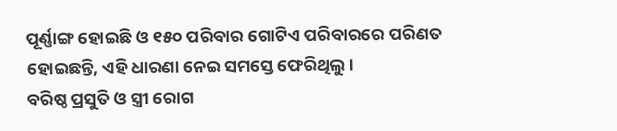ପୂର୍ଣ୍ଣାଙ୍ଗ ହୋଇଛି ଓ ୧୫୦ ପରିବାର ଗୋଟିଏ ପରିବାରରେ ପରିଣତ ହୋଇଛନ୍ତି, ଏହି ଧାରଣା ନେଇ ସମସ୍ତେ ଫେରିଥିଲୁ ।
ବରିଷ୍ଠ ପ୍ରସୁତି ଓ ସ୍ତ୍ରୀ ରୋଗ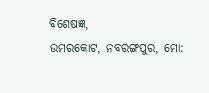ବିଶେଷଜ୍ଞ,
ଉମରକୋଟ, ନବରଙ୍ଗପୁର, ମୋ: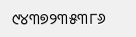୯୪୩୭୨୩୫୩୮୬